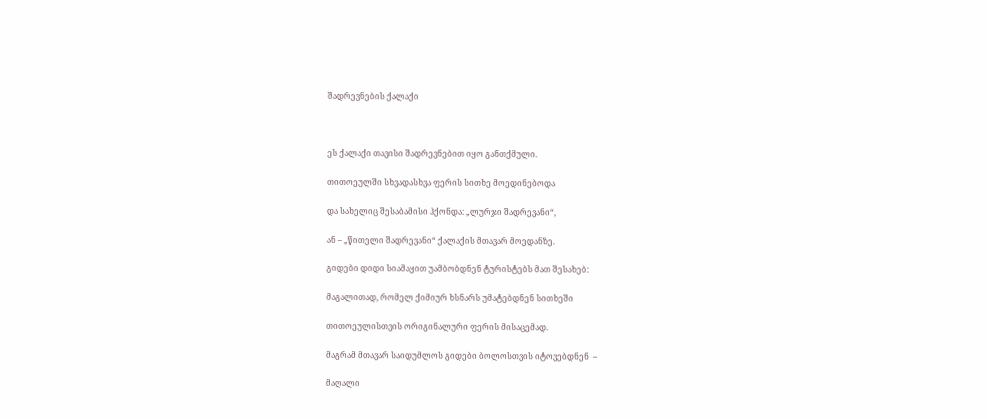შადრევნების ქალაქი



ეს ქალაქი თავისი შადრევნებით იყო განთქმული.

თითოეულში სხვადასხვა ფერის სითხე მოედინებოდა

და სახელიც შესაბამისი ჰქონდა: „ლურჯი შადრევანი“,

ან – „წითელი შადრევანი“ ქალაქის მთავარ მოედანზე.

გიდები დიდი სიამაყით უამბობდნენ ტურისტებს მათ შესახებ:

მაგალითად, რომელ ქიმიურ ხსნარს უმატებდნენ სითხეში

თითოეულისთვის ორიგინალური ფერის მისაცემად.

მაგრამ მთავარ საიდუმლოს გიდები ბოლოსთვის იტოვებდნენ  –

მაღალი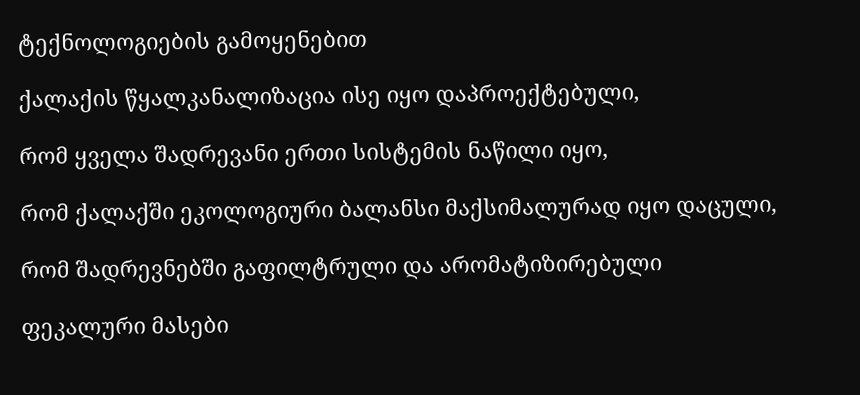ტექნოლოგიების გამოყენებით

ქალაქის წყალკანალიზაცია ისე იყო დაპროექტებული,

რომ ყველა შადრევანი ერთი სისტემის ნაწილი იყო,

რომ ქალაქში ეკოლოგიური ბალანსი მაქსიმალურად იყო დაცული,

რომ შადრევნებში გაფილტრული და არომატიზირებული

ფეკალური მასები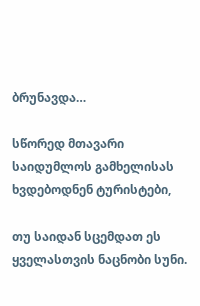ბრუნავდა…

სწორედ მთავარი საიდუმლოს გამხელისას ხვდებოდნენ ტურისტები,

თუ საიდან სცემდათ ეს ყველასთვის ნაცნობი სუნი.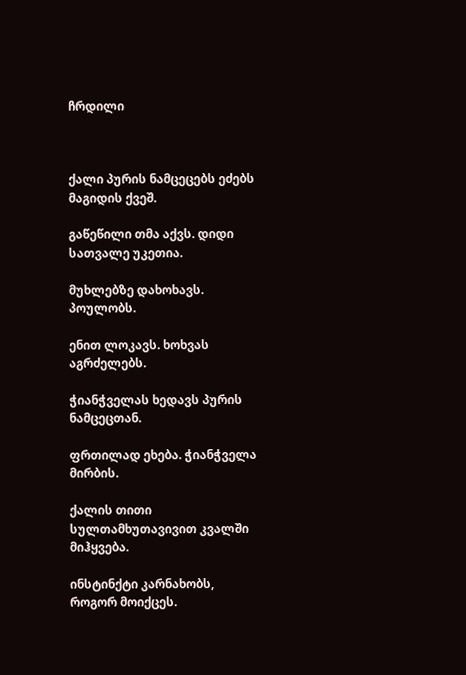ჩრდილი



ქალი პურის ნამცეცებს ეძებს მაგიდის ქვეშ.

გაწეწილი თმა აქვს. დიდი სათვალე უკეთია.

მუხლებზე დახოხავს. პოულობს.

ენით ლოკავს. ხოხვას აგრძელებს.

ჭიანჭველას ხედავს პურის ნამცეცთან.

ფრთილად ეხება. ჭიანჭველა მირბის.

ქალის თითი სულთამხუთავივით კვალში მიჰყვება.

ინსტინქტი კარნახობს, როგორ მოიქცეს.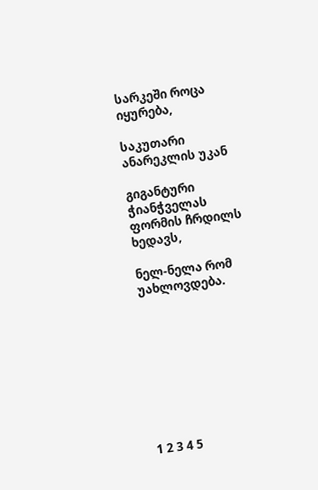სარკეში როცა იყურება,

საკუთარი ანარეკლის უკან

გიგანტური ჭიანჭველას ფორმის ჩრდილს ხედავს,

ნელ-ნელა რომ უახლოვდება.









1 2 3 4 5